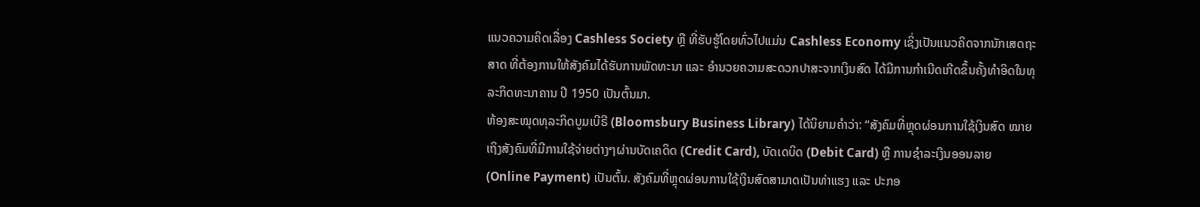ແນວຄວາມຄິດເລື່ອງ Cashless Society ຫຼື ທີ່ຮັບຮູ້ໂດຍທົ່ວໄປແມ່ນ Cashless Economy ເຊິ່ງເປັນແນວຄິດຈາກນັກເສດຖະສາດ ທີ່ຕ້ອງການໃຫ້ສັງຄົມໄດ້ຮັບການພັດທະນາ ແລະ ອຳນວຍຄວາມສະດວກປາສະຈາກເງິນສົດ ໄດ້ມີການກຳເນີດເກີດຂຶ້ນຄັ້ງທຳອິດໃນທຸລະກິດທະນາຄານ ປີ 1950 ເປັນຕົ້ນມາ.
ຫ້ອງສະໝຸດທຸລະກິດບູມເບີຣີ (Bloomsbury Business Library) ໄດ້ນິຍາມຄໍາວ່າ: “ສັງຄົມທີ່ຫຼຸດຜ່ອນການໃຊ້ເງິນສົດ ໝາຍເຖິງສັງຄົມທີ່ມີການໃຊ້ຈ່າຍຕ່າງໆຜ່ານບັດເຄດິດ (Credit Card), ບັດເດບິດ (Debit Card) ຫຼື ການຊໍາລະເງິນອອນລາຍ (Online Payment) ເປັນຕົ້ນ. ສັງຄົມທີ່ຫຼຸດຜ່ອນການໃຊ້ເງິນສົດສາມາດເປັນທ່າແຮງ ແລະ ປະກອ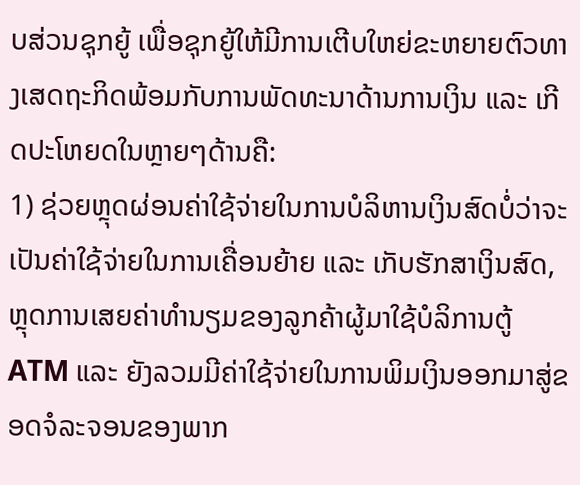ບສ່ວນຊຸກຍູ້ ເພື່ອຊຸກຍູ້ໃຫ້ມີການເຕີບໃຫຍ່ຂະຫຍາຍຕົວທາງເສດຖະກິດພ້ອມກັບການພັດທະນາດ້ານການເງິນ ແລະ ເກີດປະໂຫຍດໃນຫຼາຍໆດ້ານຄື:
1) ຊ່ວຍຫຼຸດຜ່ອນຄ່າໃຊ້ຈ່າຍໃນການບໍລິຫານເງິນສົດບໍ່ວ່າຈະເປັນຄ່າໃຊ້ຈ່າຍໃນການເຄື່ອນຍ້າຍ ແລະ ເກັບຮັກສາເງິນສົດ, ຫຼຸດການເສຍຄ່າທຳນຽມຂອງລູກຄ້າຜູ້ມາໃຊ້ບໍລິການຕູ້ ATM ແລະ ຍັງລວມມີຄ່າໃຊ້ຈ່າຍໃນການພິມເງິນອອກມາສູ່ຂອດຈໍລະຈອນຂອງພາກ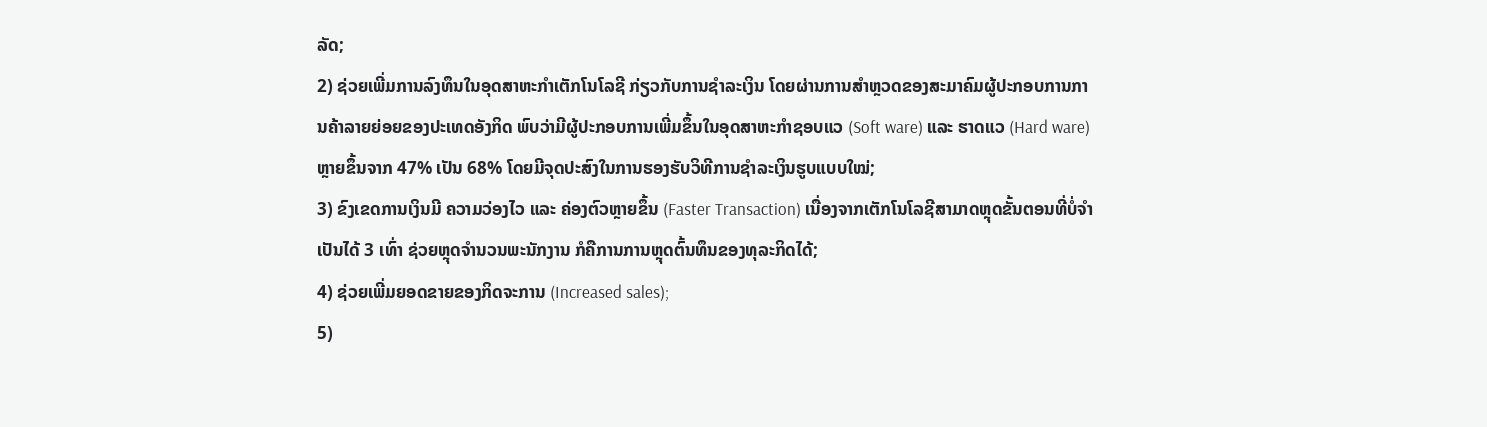ລັດ;
2) ຊ່ວຍເພີ່ມການລົງທຶນໃນອຸດສາຫະກໍາເຕັກໂນໂລຊີ ກ່ຽວກັບການຊໍາລະເງິນ ໂດຍຜ່ານການສໍາຫຼວດຂອງສະມາຄົມຜູ້ປະກອບການການຄ້າລາຍຍ່ອຍຂອງປະເທດອັງກິດ ພົບວ່າມີຜູ້ປະກອບການເພີ່ມຂຶ້ນໃນອຸດສາຫະກຳຊອບແວ (Soft ware) ແລະ ຮາດແວ (Hard ware) ຫຼາຍຂຶ້ນຈາກ 47% ເປັນ 68% ໂດຍມີຈຸດປະສົງໃນການຮອງຮັບວິທີການຊໍາລະເງິນຮູບແບບໃໝ່;
3) ຂົງເຂດການເງິນມີ ຄວາມວ່ອງໄວ ແລະ ຄ່ອງຕົວຫຼາຍຂຶ້ນ (Faster Transaction) ເນື່ອງຈາກເຕັກໂນໂລຊີສາມາດຫຼຸດຂັ້ນຕອນທີ່ບໍ່ຈໍາເປັນໄດ້ 3 ເທົ່າ ຊ່ວຍຫຼຸດຈໍານວນພະນັກງານ ກໍຄືການການຫຼຸດຕົ້ນທຶນຂອງທຸລະກິດໄດ້;
4) ຊ່ວຍເພີ່ມຍອດຂາຍຂອງກິດຈະການ (Increased sales);
5)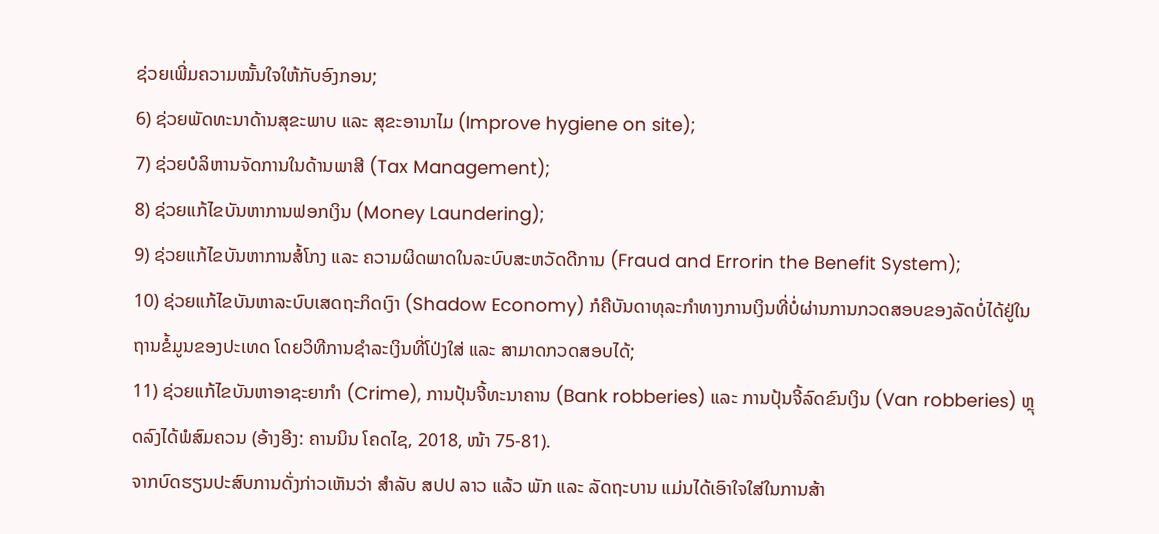ຊ່ວຍເພີ່ມຄວາມໝັ້ນໃຈໃຫ້ກັບອົງກອນ;
6) ຊ່ວຍພັດທະນາດ້ານສຸຂະພາບ ແລະ ສຸຂະອານາໄມ (Improve hygiene on site);
7) ຊ່ວຍບໍລິຫານຈັດການໃນດ້ານພາສີ (Tax Management);
8) ຊ່ວຍແກ້ໄຂບັນຫາການຟອກເງິນ (Money Laundering);
9) ຊ່ວຍແກ້ໄຂບັນຫາການສໍ້ໂກງ ແລະ ຄວາມຜິດພາດໃນລະບົບສະຫວັດດີການ (Fraud and Errorin the Benefit System);
10) ຊ່ວຍແກ້ໄຂບັນຫາລະບົບເສດຖະກິດເງົາ (Shadow Economy) ກໍຄືບັນດາທຸລະກຳທາງການເງິນທີ່ບໍ່ຜ່ານການກວດສອບຂອງລັດບໍ່ໄດ້ຢູ່ໃນຖານຂໍ້ມູນຂອງປະເທດ ໂດຍວິທີການຊໍາລະເງິນທີ່ໂປ່ງໃສ່ ແລະ ສາມາດກວດສອບໄດ້;
11) ຊ່ວຍແກ້ໄຂບັນຫາອາຊະຍາກໍາ (Crime), ການປຸ້ນຈີ້ທະນາຄານ (Bank robberies) ແລະ ການປຸ້ນຈີ້ລົດຂົນເງິນ (Van robberies) ຫຼຸດລົງໄດ້ພໍສົມຄວນ (ອ້າງອີງ: ຄານນິນ ໂຄດໄຊ, 2018, ໜ້າ 75-81).
ຈາກບົດຮຽນປະສົບການດັ່ງກ່າວເຫັນວ່າ ສຳລັບ ສປປ ລາວ ແລ້ວ ພັກ ແລະ ລັດຖະບານ ແມ່ນໄດ້ເອົາໃຈໃສ່ໃນການສ້າ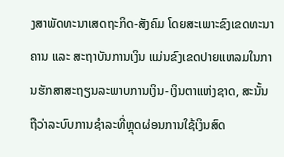ງສາພັດທະນາເສດຖະກິດ-ສັງຄົມ ໂດຍສະເພາະຂົງເຂດທະນາຄານ ແລະ ສະຖາບັນການເງິນ ແມ່ນຂົງເຂດປາຍແຫລມໃນການຮັກສາສະຖຽນລະພາບການເງິນ-ເງິນຕາແຫ່ງຊາດ, ສະນັ້ນ ຖືວ່າລະບົບການຊໍາລະທີ່ຫຼຸດຜ່ອນການໃຊ້ເງິນສົດ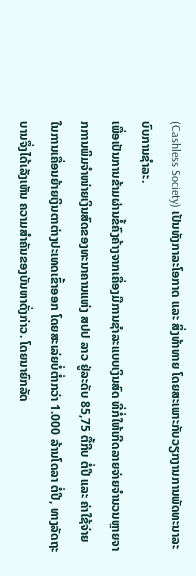(Cashless Society) ເປັນທັງກາລະໂອກາດ ແລະ ສິ່ງທ້າທາຍ ໂດຍສະເພາະກັບວຽກງານການພັດທະນາລະບົບການຊໍາລະ.
ເພື່ອເປັນການຂ້າມຜ່ານຂໍ້ຄົງຄ້າງຈາກເຄື່ອງມືການຊໍາລະແບບເງິນສົດ ທີ່ກໍ່ໃຫ້ເກີດລາຍຈ່າຍຈໍານວນຫຼາຍຈາກການພິມຈໍາໜ່າຍເງິນສົດຂອງທະນາຄານແຫ່ງ ສປປ ລາວ ຢູ່ລະດັບ 85,75 ຕື້ກີບ ຕໍ່ປີ ແລະ ຄ່າໃຊ້ຈ່າຍໃນການເຄື່ອນຍ້າຍເງິນຕາຕ່າງປະເທດເຂົ້າອອກ ໂດຍສະເລ່ຍບໍ່ຕໍ່າກວ່າ 1.000 ລ້ານໂດລາ ຕໍ່ປີ, ທາງລັດຖະບານຈຶ່ງໄດ້ເລັງເຫັນ ຄວາມສຳຄັນຂອງບັນຫາດັ່ງກ່າວ. ໂດຍນາຍົກລັດ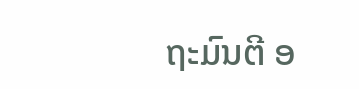ຖະມົນຕີ ອ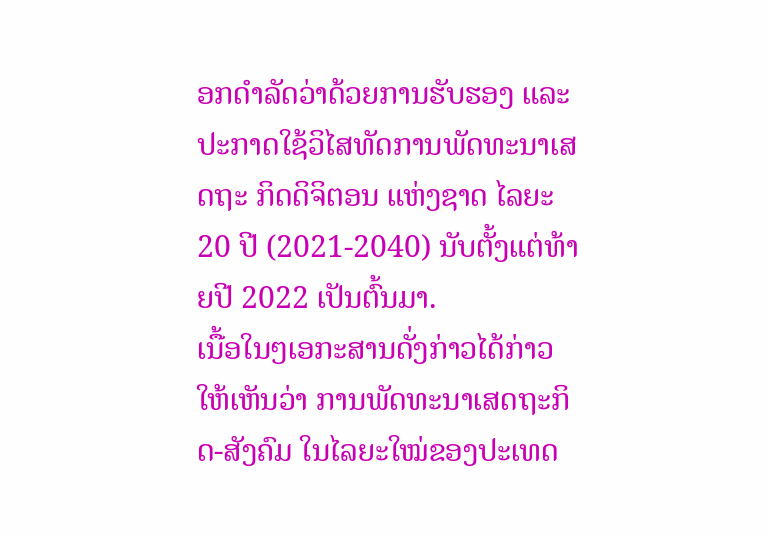ອກດຳລັດວ່າດ້ວຍການຮັບຮອງ ແລະ ປະກາດໃຊ້ວິໄສທັດການພັດທະນາເສດຖະ ກິດດິຈິຕອນ ແຫ່ງຊາດ ໄລຍະ 20 ປີ (2021-2040) ນັບຕັ້ງແຕ່ທ້າຍປີ 2022 ເປັນຕົ້ນມາ.
ເນື້ອໃນໆເອກະສານດັ່ງກ່າວໄດ້ກ່າວໃຫ້ເຫັນວ່າ ການພັດທະນາເສດຖະກິດ-ສັງຄົມ ໃນໄລຍະໃໝ່ຂອງປະເທດ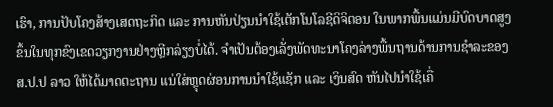ເຮົາ, ການປັບໂຄງສ້າງເສດຖະກິດ ແລະ ການຫັນປ່ຽນນໍາໃຊ້ເຕັກໂນໂລຊີດິຈິຕອນ ໃນພາກພື້ນແມ່ນມີບົດບາດສູງຂຶ້ນໃນທຸກຂົງເຂດວຽກງານຢ່າງຫຼີກລ່ຽງບໍ່ໄດ້. ຈຳເປັນຕ້ອງເລັ່ງພັດທະນາໂຄງລ່າງພື້ນຖານດ້ານການຊໍາລະຂອງ ສ.ປ.ປ ລາວ ໃຫ້ໄດ້ມາດຕະຖານ ແນ່ໃສ່ຫຼຸດຜ່ອນການນໍາໃຊ້ແຊັກ ແລະ ເງິນສົດ ຫັນໄປນໍາໃຊ້ເຄື່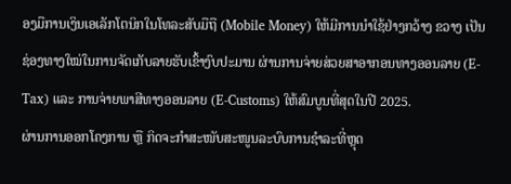ອງມືການເງິນເອເລັກໂຕນິກໃນໂທລະສັບມືຖື (Mobile Money) ໃຫ້ມີການນຳໃຊ້ຢ່າງກວ້າງ ຂວາງ ເປັນຊ່ອງທາງໃໝ່ໃນການຈັດເກັບລາຍຮັບເຂົ້າງົບປະມານ ຜ່ານການຈ່າຍສ່ວຍສາອາກອນທາງອອນລາຍ (E-Tax) ແລະ ການຈ່າຍພາສີທາງອອນລາຍ (E-Customs) ໃຫ້ສົມບູນທີ່ສຸດໃນປີ 2025.
ຜ່ານການອອກໂຄງການ ຫຼື ກິດຈະກຳສະໜັບສະໜູນລະບົບການຊໍາລະທີ່ຫຼຸດ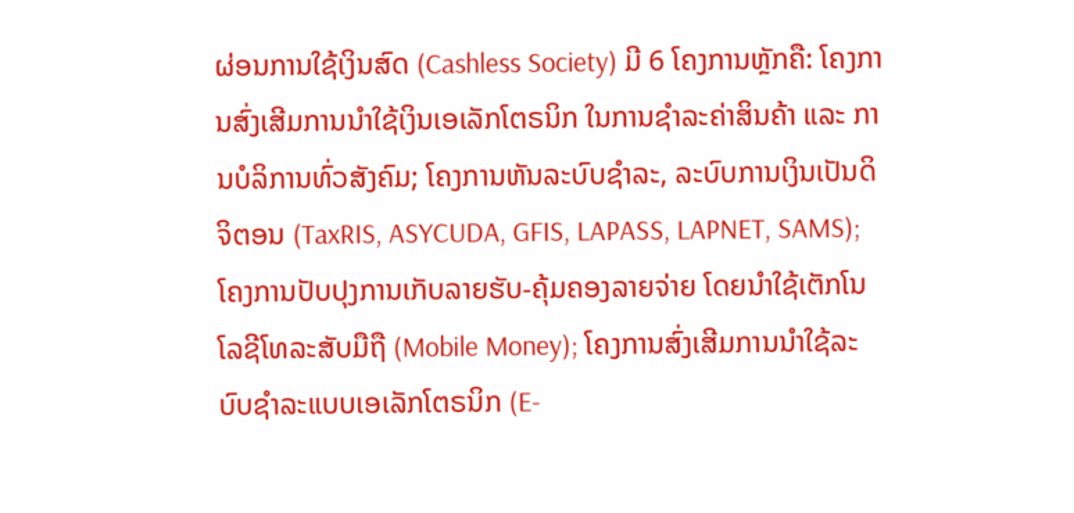ຜ່ອນການໃຊ້ເງິນສົດ (Cashless Society) ມີ 6 ໂຄງການຫຼັກຄື: ໂຄງການສົ່ງເສີມການນຳໃຊ້ເງິນເອເລັກໂຕຣນິກ ໃນການຊໍາລະຄ່າສິນຄ້າ ແລະ ການບໍລິການທົ່ວສັງຄົມ; ໂຄງການຫັນລະບົບຊໍາລະ, ລະບົບການເງິນເປັນດິຈິຕອນ (TaxRIS, ASYCUDA, GFIS, LAPASS, LAPNET, SAMS); ໂຄງການປັບປຸງການເກັບລາຍຮັບ-ຄຸ້ມຄອງລາຍຈ່າຍ ໂດຍນໍາໃຊ້ເຕັກໂນໂລຊີໂທລະສັບມືຖື (Mobile Money); ໂຄງການສົ່ງເສີມການນໍາໃຊ້ລະບົບຊໍາລະແບບເອເລັກໂຕຣນິກ (E-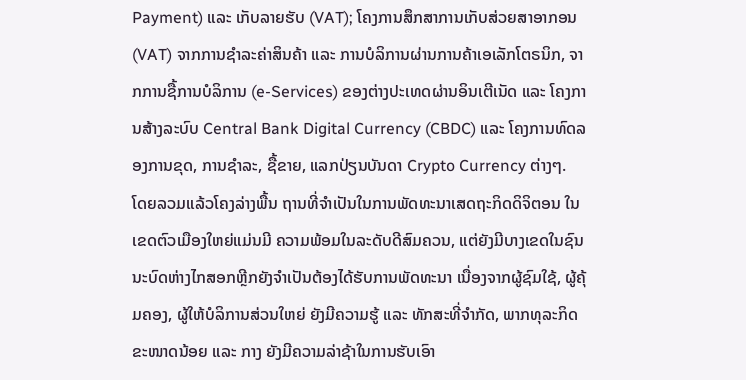Payment) ແລະ ເກັບລາຍຮັບ (VAT); ໂຄງການສຶກສາການເກັບສ່ວຍສາອາກອນ (VAT) ຈາກການຊໍາລະຄ່າສິນຄ້າ ແລະ ການບໍລິການຜ່ານການຄ້າເອເລັກໂຕຣນິກ, ຈາກການຊື້ການບໍລິການ (e-Services) ຂອງຕ່າງປະເທດຜ່ານອິນເຕີເນັດ ແລະ ໂຄງການສ້າງລະບົບ Central Bank Digital Currency (CBDC) ແລະ ໂຄງການທົດລອງການຂຸດ, ການຊໍາລະ, ຊື້ຂາຍ, ແລກປ່ຽນບັນດາ Crypto Currency ຕ່າງໆ.
ໂດຍລວມແລ້ວໂຄງລ່າງພື້ນ ຖານທີ່ຈຳເປັນໃນການພັດທະນາເສດຖະກິດດິຈິຕອນ ໃນເຂດຕົວເມືອງໃຫຍ່ແມ່ນມີ ຄວາມພ້ອມໃນລະດັບດີສົມຄວນ, ແຕ່ຍັງມີບາງເຂດໃນຊົນນະບົດຫ່າງໄກສອກຫຼີກຍັງຈໍາເປັນຕ້ອງໄດ້ຮັບການພັດທະນາ ເນື່ອງຈາກຜູ້ຊົມໃຊ້, ຜູ້ຄຸ້ມຄອງ, ຜູ້ໃຫ້ບໍລິການສ່ວນໃຫຍ່ ຍັງມີຄວາມຮູ້ ແລະ ທັກສະທີ່ຈໍາກັດ, ພາກທຸລະກິດຂະໜາດນ້ອຍ ແລະ ກາງ ຍັງມີຄວາມລ່າຊ້າໃນການຮັບເອົາ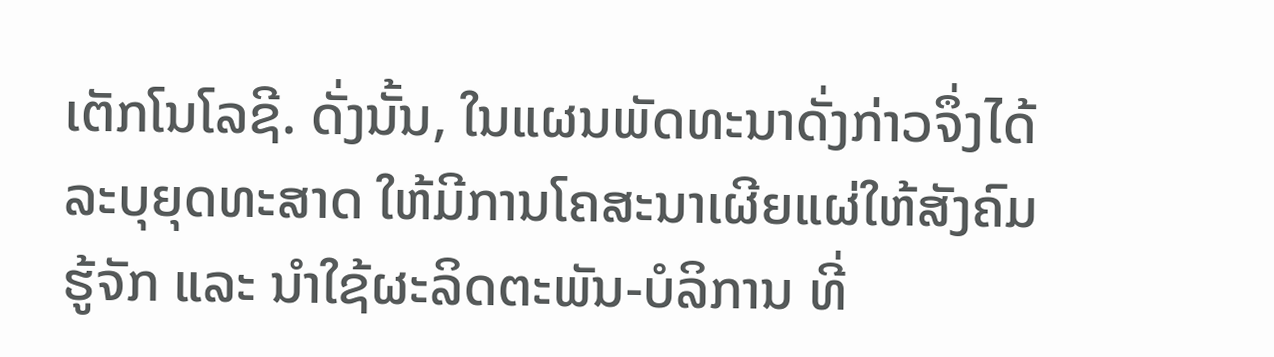ເຕັກໂນໂລຊີ. ດັ່ງນັ້ນ, ໃນແຜນພັດທະນາດັ່ງກ່າວຈຶ່ງໄດ້ລະບຸຍຸດທະສາດ ໃຫ້ມີການໂຄສະນາເຜີຍແຜ່ໃຫ້ສັງຄົມຮູ້ຈັກ ແລະ ນໍາໃຊ້ຜະລິດຕະພັນ-ບໍລິການ ທີ່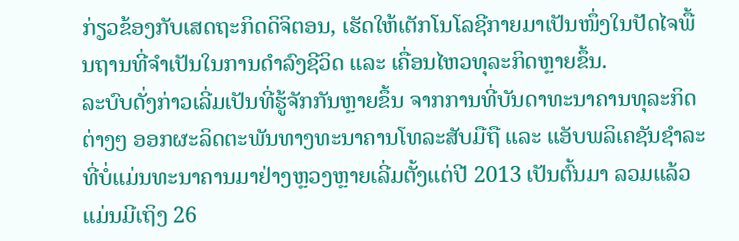ກ່ຽວຂ້ອງກັບເສດຖະກິດດິຈິຕອນ, ເຮັດໃຫ້ເຕັກໂນໂລຊີກາຍມາເປັນໜຶ່ງໃນປັດໄຈພື້ນຖານທີ່ຈຳເປັນໃນການດຳລົງຊີວິດ ແລະ ເຄື່ອນໄຫວທຸລະກິດຫຼາຍຂຶ້ນ.
ລະບົບດັ່ງກ່າວເລີ່ມເປັນທີ່ຮູ້ຈັກກັນຫຼາຍຂຶ້ນ ຈາກການທີ່ບັນດາທະນາຄານທຸລະກິດຕ່າງໆ ອອກຜະລິດຕະພັນທາງທະນາຄານໂທລະສັບມືຖື ແລະ ແອັບພລິເຄຊັນຊໍາລະທີ່ບໍ່ແມ່ນທະນາຄານມາຢ່າງຫຼວງຫຼາຍເລີ່ມຕັ້ງແຕ່ປີ 2013 ເປັນຕົ້ນມາ ລວມແລ້ວແມ່ນມີເຖິງ 26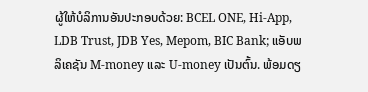ຜູ້ໃຫ້ບໍລິການອັນປະກອບດ້ວຍ: BCEL ONE, Hi-App, LDB Trust, JDB Yes, Mepom, BIC Bank; ແອັບພລິເຄຊັນ M-money ແລະ U-money ເປັນຕົ້ນ. ພ້ອມດຽ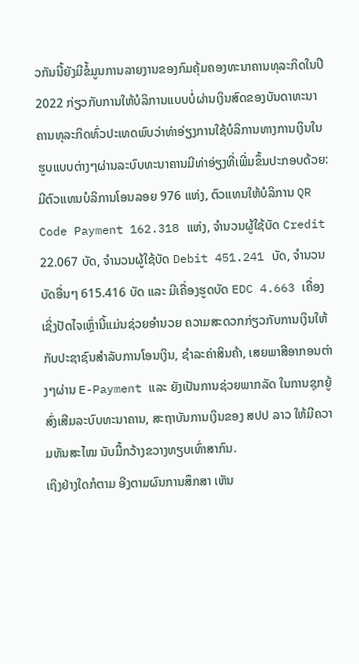ວກັນນີ້ຍັງມີຂໍ້ມູນການລາຍງານຂອງກົມຄຸ້ມຄອງທະນາຄານທຸລະກິດໃນປີ 2022 ກ່ຽວກັບການໃຫ້ບໍລິການແບບບໍ່ຜ່ານເງິນສົດຂອງບັນດາທະນາຄານທຸລະກິດທົ່ວປະເທດພົບວ່າທ່າອ່ຽງການໃຊ້ບໍລິການທາງການເງິນໃນຮູບແບບຕ່າງໆຜ່ານລະບົບທະນາຄານມີທ່າອ່ຽງທີ່ເພີ່ມຂຶ້ນປະກອບດ້ວຍ: ມີຕົວແທນບໍລິການໂອນລອຍ 976 ແຫ່ງ, ຕົວແທນໃຫ້ບໍລິການ QR Code Payment 162.318 ແຫ່ງ, ຈໍານວນຜູ້ໃຊ້ບັດ Credit 22.067 ບັດ, ຈໍານວນຜູ້ໃຊ້ບັດ Debit 451.241 ບັດ, ຈໍານວນບັດອື່ນໆ 615.416 ບັດ ແລະ ມີເຄື່ອງຮູດບັດ EDC 4.663 ເຄື່ອງ ເຊິ່ງປັດໄຈເຫຼົ່ານີ້ແມ່ນຊ່ວຍອໍານວຍ ຄວາມສະດວກກ່ຽວກັບການເງິນໃຫ້ກັບປະຊາຊົນສຳລັບການໂອນເງິນ, ຊໍາລະຄ່າສິນຄ້າ, ເສຍພາສີອາກອນຕ່າງໆຜ່ານ E-Payment ແລະ ຍັງເປັນການຊ່ວຍພາກລັດ ໃນການຊຸກຍູ້ສົ່ງເສີມລະບົບທະນາຄານ, ສະຖາບັນການເງິນຂອງ ສປປ ລາວ ໃຫ້ມີຄວາມທັນສະໄໝ ນັບມື້ກວ້າງຂວາງທຽບເທົ່າສາກົນ.
ເຖິງຢ່າງໃດກໍຕາມ ອີງຕາມຜົນການສຶກສາ ເຫັນ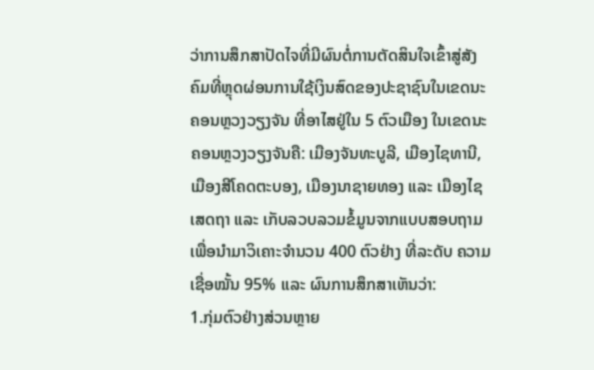ວ່າການສຶກສາປັດໄຈທີ່ມີຜົນຕໍ່ການຕັດສິນໃຈເຂົ້າສູ່ສັງຄົມທີ່ຫຼຸດຜ່ອນການໃຊ້ເງິນສົດຂອງປະຊາຊົນໃນເຂດນະຄອນຫຼວງວຽງຈັນ ທີ່ອາໄສຢູ່ໃນ 5 ຕົວເມືອງ ໃນເຂດນະຄອນຫຼວງວຽງຈັນຄື: ເມືອງຈັນທະບູລີ, ເມືອງໄຊທານີ, ເມືອງສີໂຄດຕະບອງ, ເມືອງນາຊາຍທອງ ແລະ ເມືອງໄຊເສດຖາ ແລະ ເກັບລວບລວມຂໍ້ມູນຈາກແບບສອບຖາມເພື່ອນຳມາວິເຄາະຈຳນວນ 400 ຕົວຢ່າງ ທີ່ລະດັບ ຄວາມເຊື່ອໝັ້ນ 95% ແລະ ຜົນການສຶກສາເຫັນວ່າ:
1.ກຸ່ມຕົວຢ່າງສ່ວນຫຼາຍ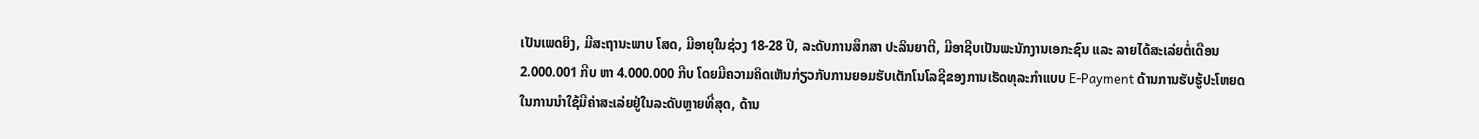ເປັນເພດຍິງ, ມີສະຖານະພາບ ໂສດ, ມີອາຍຸໃນຊ່ວງ 18-28 ປີ, ລະດັບການສຶກສາ ປະລິນຍາຕີ, ມີອາຊີບເປັນພະນັກງານເອກະຊົນ ແລະ ລາຍໄດ້ສະເລ່ຍຕໍ່ເດືອນ 2.000.001 ກີບ ຫາ 4.000.000 ກີບ ໂດຍມີຄວາມຄິດເຫັນກ່ຽວກັບການຍອມຮັບເຕັກໂນໂລຊີຂອງການເຮັດທຸລະກໍາແບບ E-Payment ດ້ານການຮັບຮູ້ປະໂຫຍດໃນການນຳໃຊ້ມີຄ່າສະເລ່ຍຢູ່ໃນລະດັບຫຼາຍທີ່ສຸດ, ດ້ານ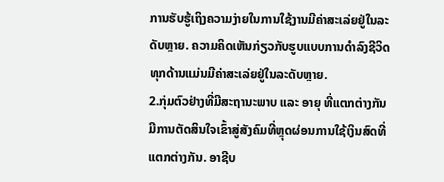ການຮັບຮູ້ເຖິງຄວາມງ່າຍໃນການໃຊ້ງານມີຄ່າສະເລ່ຍຢູ່ໃນລະດັບຫຼາຍ. ຄວາມຄິດເຫັນກ່ຽວກັບຮູບແບບການດຳລົງຊີວິດທຸກດ້ານແມ່ນມີຄ່າສະເລ່ຍຢູ່ໃນລະດັບຫຼາຍ.
2.ກຸ່ມຕົວຢ່າງທີ່ມີສະຖານະພາບ ແລະ ອາຍຸ ທີ່ແຕກຕ່າງກັນ ມີການຕັດສິນໃຈເຂົ້າສູ່ສັງຄົມທີ່ຫຼຸດຜ່ອນການໃຊ້ເງິນສົດທີ່ແຕກຕ່າງກັນ. ອາຊີບ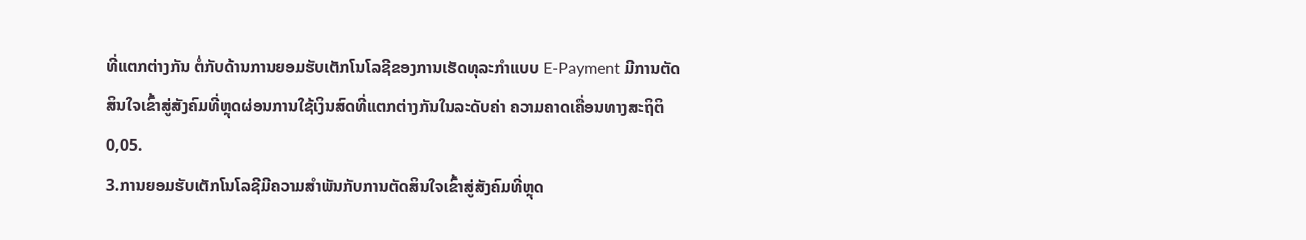ທີ່ແຕກຕ່າງກັນ ຕໍ່ກັບດ້ານການຍອມຮັບເຕັກໂນໂລຊີຂອງການເຮັດທຸລະກຳແບບ E-Payment ມີການຕັດສິນໃຈເຂົ້າສູ່ສັງຄົມທີ່ຫຼຸດຜ່ອນການໃຊ້ເງິນສົດທີ່ແຕກຕ່າງກັນໃນລະດັບຄ່າ ຄວາມຄາດເຄື່ອນທາງສະຖິຕິ 0,05.
3.ການຍອມຮັບເຕັກໂນໂລຊີມີຄວາມສຳພັນກັບການຕັດສິນໃຈເຂົ້າສູ່ສັງຄົມທີ່ຫຼຸດ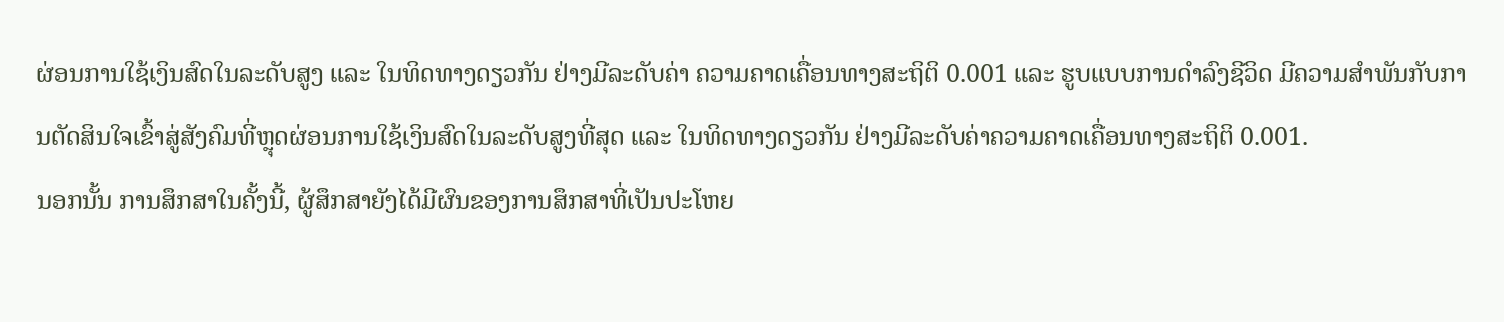ຜ່ອນການໃຊ້ເງິນສົດໃນລະດັບສູງ ແລະ ໃນທິດທາງດຽວກັນ ຢ່າງມີລະດັບຄ່າ ຄວາມຄາດເຄື່ອນທາງສະຖິຕິ 0.001 ແລະ ຮູບແບບການດຳລົງຊີວິດ ມີຄວາມສຳພັນກັບການຕັດສິນໃຈເຂົ້າສູ່ສັງຄົມທີ່ຫຼຸດຜ່ອນການໃຊ້ເງິນສົດໃນລະດັບສູງທີ່ສຸດ ແລະ ໃນທິດທາງດຽວກັນ ຢ່າງມີລະດັບຄ່າຄວາມຄາດເຄື່ອນທາງສະຖິຕິ 0.001.
ນອກນັ້ນ ການສຶກສາໃນຄັ້ງນີ້, ຜູ້ສຶກສາຍັງໄດ້ມີຜົນຂອງການສຶກສາທີ່ເປັນປະໂຫຍ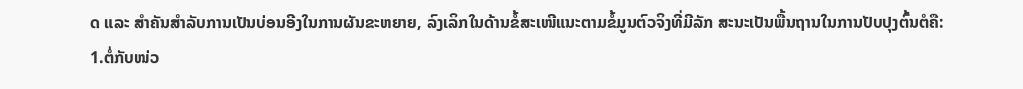ດ ແລະ ສໍາຄັນສຳລັບການເປັນບ່ອນອີງໃນການຜັນຂະຫຍາຍ, ລົງເລິກໃນດ້ານຂໍ້ສະເໜີແນະຕາມຂໍ້ມູນຕົວຈິງທີ່ມີລັກ ສະນະເປັນພື້ນຖານໃນການປັບປຸງຕົ້ນຕໍຄື:
1.ຕໍ່ກັບໜ່ວ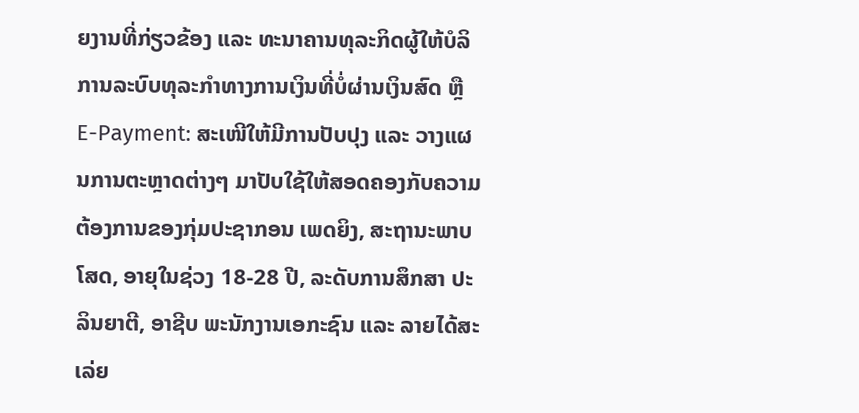ຍງານທີ່ກ່ຽວຂ້ອງ ແລະ ທະນາຄານທຸລະກິດຜູ້ໃຫ້ບໍລິການລະບົບທຸລະກຳທາງການເງິນທີ່ບໍ່ຜ່ານເງິນສົດ ຫຼື E-Payment: ສະເໜີໃຫ້ມີການປັບປຸງ ແລະ ວາງແຜນການຕະຫຼາດຕ່າງໆ ມາປັບໃຊ້ໃຫ້ສອດຄອງກັບຄວາມຕ້ອງການຂອງກຸ່ມປະຊາກອນ ເພດຍິງ, ສະຖານະພາບ ໂສດ, ອາຍຸໃນຊ່ວງ 18-28 ປີ, ລະດັບການສຶກສາ ປະລິນຍາຕີ, ອາຊີບ ພະນັກງານເອກະຊົນ ແລະ ລາຍໄດ້ສະເລ່ຍ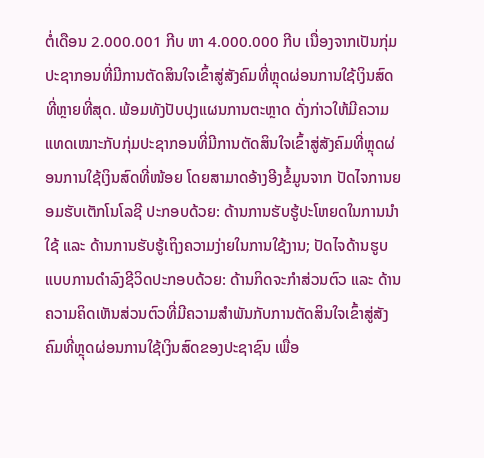ຕໍ່ເດືອນ 2.000.001 ກີບ ຫາ 4.000.000 ກີບ ເນື່ອງຈາກເປັນກຸ່ມປະຊາກອນທີ່ມີການຕັດສິນໃຈເຂົ້າສູ່ສັງຄົມທີ່ຫຼຸດຜ່ອນການໃຊ້ເງິນສົດທີ່ຫຼາຍທີ່ສຸດ. ພ້ອມທັງປັບປຸງແຜນການຕະຫຼາດ ດັ່ງກ່າວໃຫ້ມີຄວາມແທດເໝາະກັບກຸ່ມປະຊາກອນທີ່ມີການຕັດສິນໃຈເຂົ້າສູ່ສັງຄົມທີ່ຫຼຸດຜ່ອນການໃຊ້ເງິນສົດທີ່ໜ້ອຍ ໂດຍສາມາດອ້າງອີງຂໍ້ມູນຈາກ ປັດໄຈການຍອມຮັບເຕັກໂນໂລຊີ ປະກອບດ້ວຍ: ດ້ານການຮັບຮູ້ປະໂຫຍດໃນການນຳໃຊ້ ແລະ ດ້ານການຮັບຮູ້ເຖິງຄວາມງ່າຍໃນການໃຊ້ງານ; ປັດໄຈດ້ານຮູບແບບການດຳລົງຊີວິດປະກອບດ້ວຍ: ດ້ານກິດຈະກຳສ່ວນຕົວ ແລະ ດ້ານ ຄວາມຄິດເຫັນສ່ວນຕົວທີ່ມີຄວາມສຳພັນກັບການຕັດສິນໃຈເຂົ້າສູ່ສັງຄົມທີ່ຫຼຸດຜ່ອນການໃຊ້ເງິນສົດຂອງປະຊາຊົນ ເພື່ອ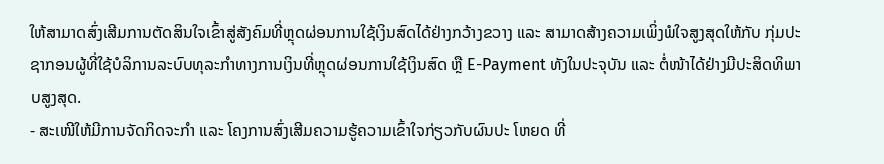ໃຫ້ສາມາດສົ່ງເສີມການຕັດສິນໃຈເຂົ້າສູ່ສັງຄົມທີ່ຫຼຸດຜ່ອນການໃຊ້ເງິນສົດໄດ້ຢ່າງກວ້າງຂວາງ ແລະ ສາມາດສ້າງຄວາມເພິ່ງພໍໃຈສູງສຸດໃຫ້ກັບ ກຸ່ມປະຊາກອນຜູ້ທີ່ໃຊ້ບໍລິການລະບົບທຸລະກຳທາງການເງິນທີ່ຫຼຸດຜ່ອນການໃຊ້ເງິນສົດ ຫຼື E-Payment ທັງໃນປະຈຸບັນ ແລະ ຕໍ່ໜ້າໄດ້ຢ່າງມີປະສິດທິພາບສູງສຸດ.
- ສະເໜີໃຫ້ມີການຈັດກິດຈະກຳ ແລະ ໂຄງການສົ່ງເສີມຄວາມຮູ້ຄວາມເຂົ້າໃຈກ່ຽວກັບຜົນປະ ໂຫຍດ ທີ່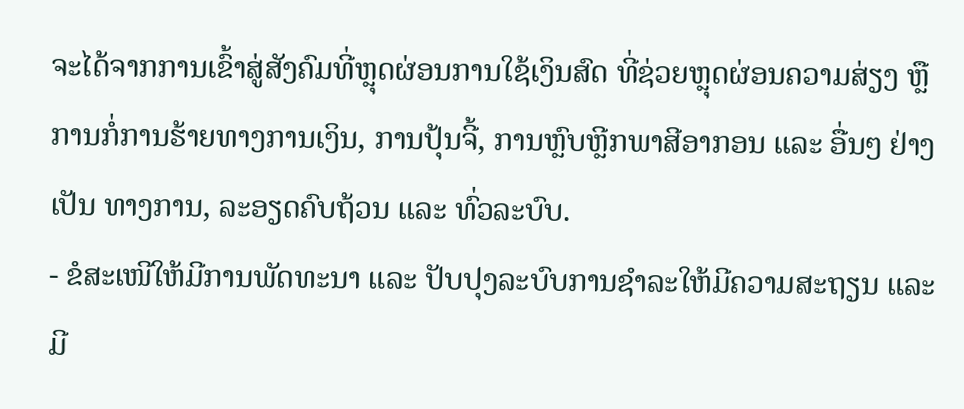ຈະໄດ້ຈາກການເຂົ້າສູ່ສັງຄົມທີ່ຫຼຸດຜ່ອນການໃຊ້ເງິນສົດ ທີ່ຊ່ວຍຫຼຸດຜ່ອນຄວາມສ່ຽງ ຫຼື ການກໍ່ການຮ້າຍທາງການເງິນ, ການປຸ້ນຈີ້, ການຫຼົບຫຼີກພາສີອາກອນ ແລະ ອື່ນໆ ຢ່າງເປັນ ທາງການ, ລະອຽດຄົບຖ້ວນ ແລະ ທົ່ວລະບົບ.
- ຂໍສະເໜີໃຫ້ມີການພັດທະນາ ແລະ ປັບປຸງລະບົບການຊໍາລະໃຫ້ມີຄວາມສະຖຽນ ແລະ ມີ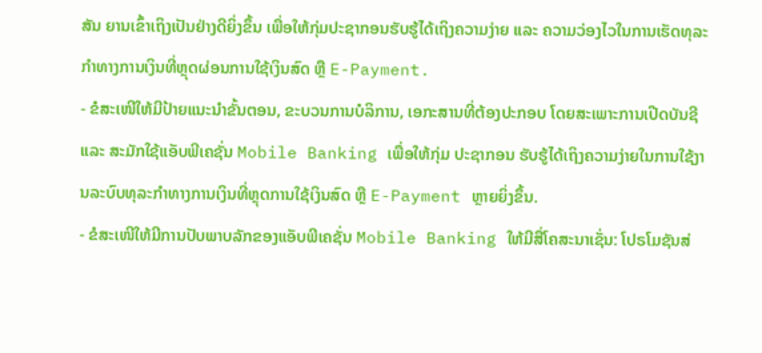ສັນ ຍານເຂົ້າເຖິງເປັນຢ່າງດີຍິ່ງຂຶ້ນ ເພື່ອໃຫ້ກຸ່ມປະຊາກອນຮັບຮູ້ໄດ້ເຖິງຄວາມງ່າຍ ແລະ ຄວາມວ່ອງໄວໃນການເຮັດທຸລະກຳທາງການເງິນທີ່ຫຼຸດຜ່ອນການໃຊ້ເງິນສົດ ຫຼື E-Payment.
- ຂໍສະເໜີໃຫ້ມີປ້າຍແນະນໍາຂັ້ນຕອນ, ຂະບວນການບໍລິການ, ເອກະສານທີ່ຕ້ອງປະກອບ ໂດຍສະເພາະການເປີດບັນຊີ ແລະ ສະມັກໃຊ້ແອັບພີເຄຊັ່ນ Mobile Banking ເພື່ອໃຫ້ກຸ່ມ ປະຊາກອນ ຮັບຮູ້ໄດ້ເຖິງຄວາມງ່າຍໃນການໃຊ້ງານລະບົບທຸລະກຳທາງການເງິນທີ່ຫຼຸດການໃຊ້ເງິນສົດ ຫຼື E-Payment ຫຼາຍຍິ່ງຂຶ້ນ.
- ຂໍສະເໜີໃຫ້ມີການປັບພາບລັກຂອງແອັບພີເຄຊັ່ນ Mobile Banking ໃຫ້ມີສື່ໂຄສະນາເຊັ່ນ: ໂປຣໂມຊັນສ່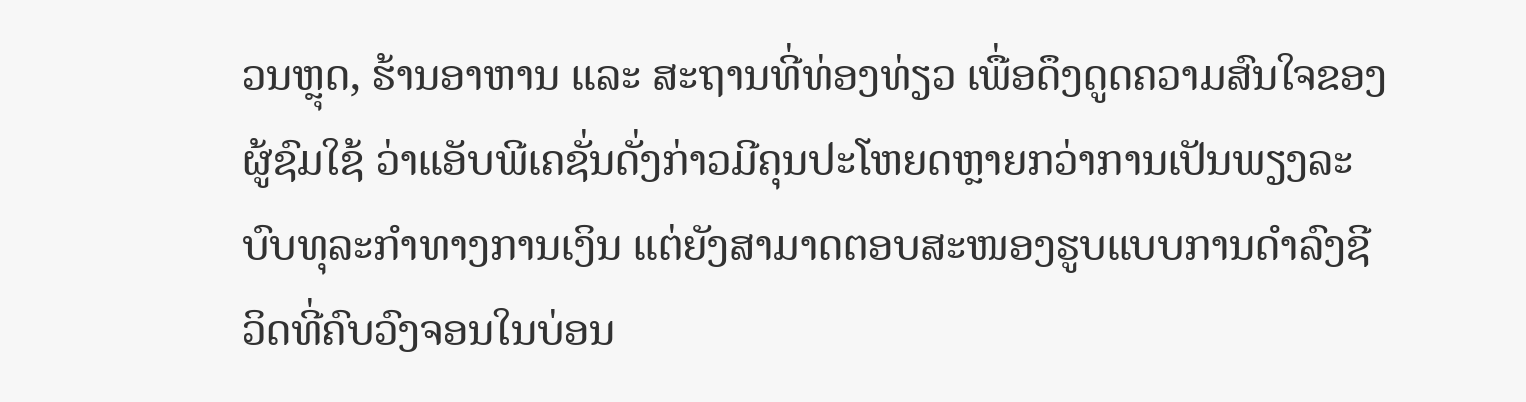ວນຫຼຸດ, ຮ້ານອາຫານ ແລະ ສະຖານທີ່ທ່ອງທ່ຽວ ເພື່ອດຶງດູດຄວາມສົນໃຈຂອງ ຜູ້ຊົມໃຊ້ ວ່າແອັບພີເຄຊັ່ນດັ່ງກ່າວມີຄຸນປະໂຫຍດຫຼາຍກວ່າການເປັນພຽງລະບົບທຸລະກຳທາງການເງິນ ແຕ່ຍັງສາມາດຕອບສະໜອງຮູບແບບການດຳລົງຊີວິດທີ່ຄົບວົງຈອນໃນບ່ອນ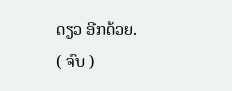ດຽວ ອີກດ້ວຍ.
( ຈົບ )